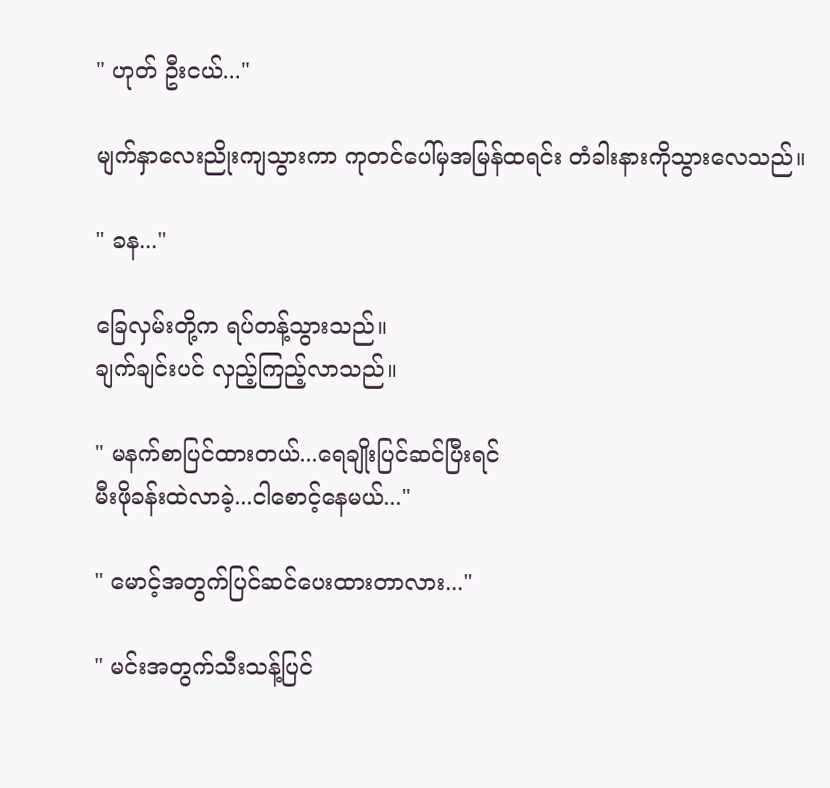" ဟုတ် ဦးငယ်..."

မျက်နှာလေးညိုးကျသွားကာ ကုတင်ပေါ်မှအမြန်ထရင်း တံခါးနားကိုသွားလေသည်။

" ခန..."

ခြေလှမ်းတို့က ရပ်တန့်သွားသည်။
ချက်ချင်းပင် လှည့်ကြည့်လာသည်။

" မနက်စာပြင်ထားတယ်...ရေချိုးပြင်ဆင်ပြီးရင်
မီးဖိုခန်းထဲလာခဲ့...ငါစောင့်နေမယ်..."

" မောင့်အတွက်ပြင်ဆင်ပေးထားတာလား..."

" မင်းအတွက်သီးသန့်ပြင်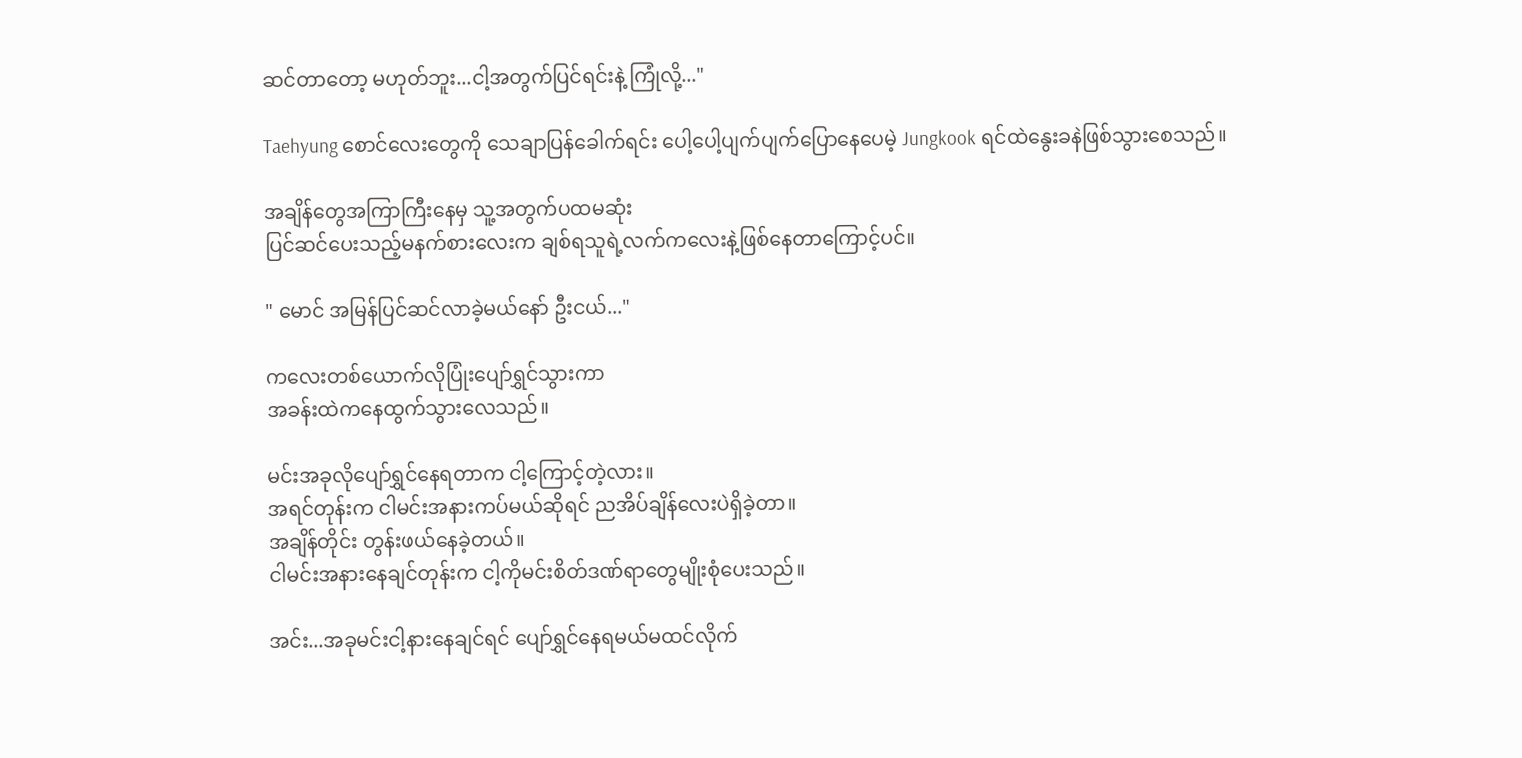ဆင်တာတော့ မဟုတ်ဘူး...ငါ့အတွက်ပြင်ရင်းနဲ့ ကြုံလို့..."

Taehyung စောင်လေးတွေကို သေချာပြန်ခေါက်ရင်း ပေါ့ပေါ့ပျက်ပျက်ပြောနေပေမဲ့ Jungkook ရင်ထဲနွေးခနဲဖြစ်သွားစေသည်။

အချိန်တွေအကြာကြီးနေမှ သူ့အတွက်ပထမဆုံး
ပြင်ဆင်ပေးသည့်မနက်စားလေးက ချစ်ရသူရဲ့လက်ကလေးနဲ့ဖြစ်နေတာကြောင့်ပင်။

" မောင် အမြန်ပြင်ဆင်လာခဲ့မယ်နော် ဦးငယ်..."

ကလေးတစ်ယောက်လိုပြုံးပျော်ရွှင်သွားကာ
အခန်းထဲကနေထွက်သွားလေသည်။

မင်းအခုလိုပျော်ရွှင်နေရတာက ငါ့ကြောင့်တဲ့လား။
အရင်တုန်းက ငါမင်းအနားကပ်မယ်ဆိုရင် ညအိပ်ချိန်လေးပဲရှိခဲ့တာ။
အချိန်တိုင်း တွန်းဖယ်နေခဲ့တယ်။
ငါမင်းအနားနေချင်တုန်းက ငါ့ကိုမင်းစိတ်ဒဏ်ရာတွေမျိုးစုံပေးသည်။

အင်း...အခုမင်းငါ့နားနေချင်ရင် ပျော်ရွှင်နေရမယ်မထင်လိုက်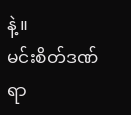နဲ့။
မင်းစိတ်ဒဏ်ရာ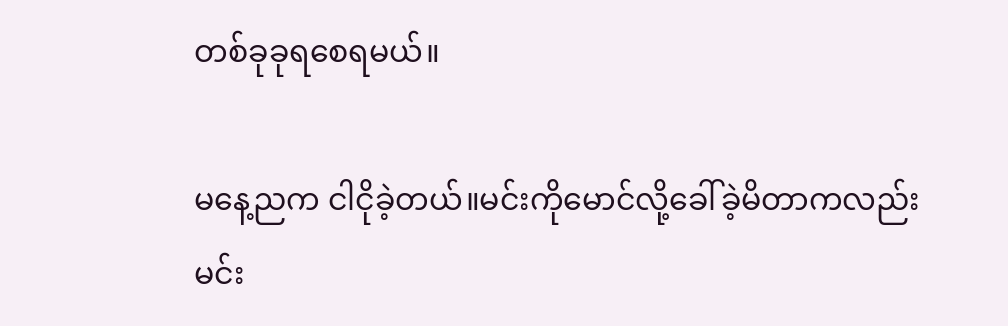တစ်ခုခုရစေရမယ်။

မနေ့ညက ငါငိုခဲ့တယ်။မင်းကိုမောင်လို့ခေါ်ခဲ့မိတာကလည်း မင်း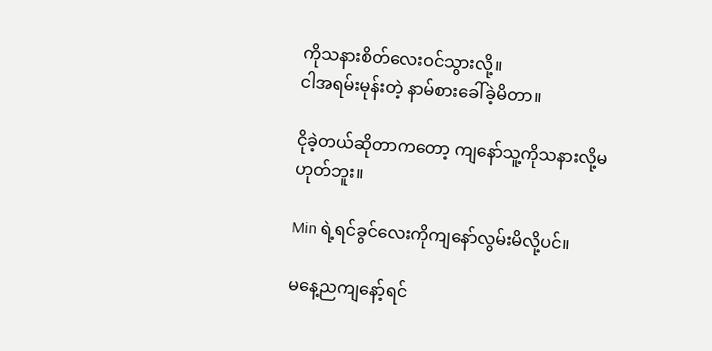ကိုသနားစိတ်လေးဝင်သွားလို့။
ငါအရမ်းမုန်းတဲ့ နာမ်စားခေါ်ခဲ့မိတာ။

ငိုခဲ့တယ်ဆိုတာကတော့ ကျနော်သူ့ကိုသနားလို့မဟုတ်ဘူး။

Min ရဲ့ရင်ခွင်လေးကိုကျနော်လွမ်းမိလို့ပင်။

မနေ့ညကျနော့်ရင်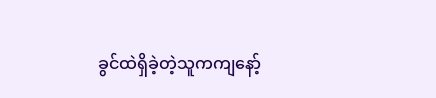ခွင်ထဲရှိခဲ့တဲ့သူကကျနော့်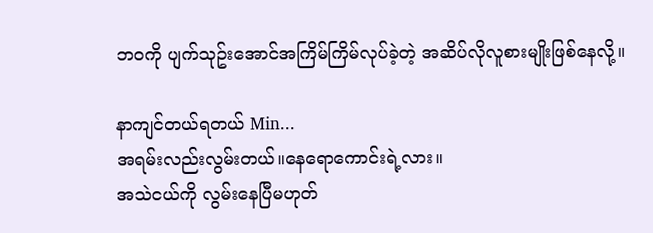ဘဝကို ပျက်သုဥ်းအောင်အကြိမ်ကြိမ်လုပ်ခဲ့တဲ့ အဆိပ်လိုလူစားမျိုးဖြစ်နေလို့။

နာကျင်တယ်ရတယ် Min...
အရမ်းလည်းလွမ်းတယ်။နေရောကောင်းရဲ့လား။
အသဲငယ်ကို လွမ်းနေပြီမဟုတ်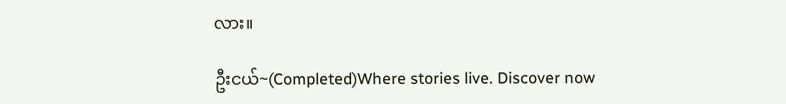လား။

ဦးငယ်~(Completed)Where stories live. Discover now